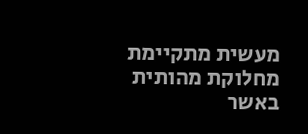מעשית מתקיימת מחלוקת מהותית באשר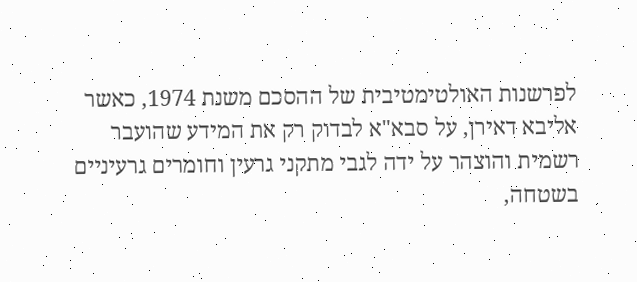לפרשנות האולטימטיבית של ההסכם משנת 1974, כאשר אליבא דאירן, על סבא"א לבדוק רק את המידע שהועבר רשמית והוצהר על ידה לגבי מתקני גרעין וחומרים גרעיניים בשטחה,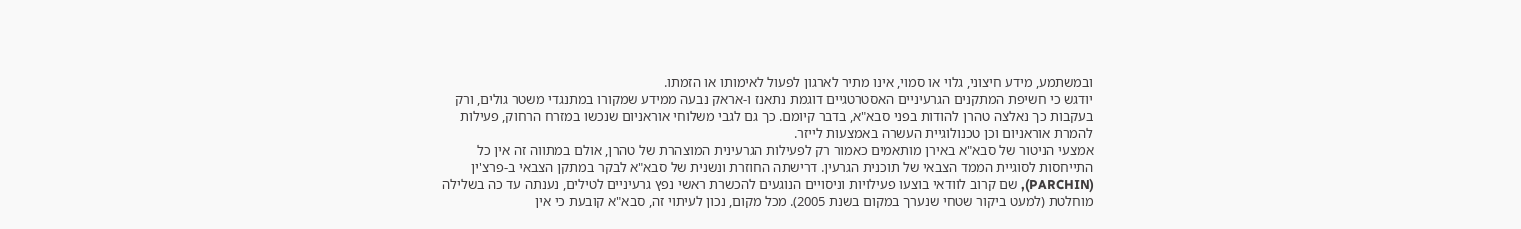ובמשתמע, מידע חיצוני, גלוי או סמוי, אינו מתיר לארגון לפעול לאימותו או הזמתו.
יודגש כי חשיפת המתקנים הגרעיניים האסטרטגיים דוגמת נתאנז ו-אראק נבעה ממידע שמקורו במתנגדי משטר גולים, ורק בעקבות כך נאלצה טהרן להודות בפני סבא"א, בדבר קיומם. כך גם לגבי משלוחי אוראניום שנכשו במזרח הרחוק, פעילות להמרת אוראניום וכן טכנולוגיית העשרה באמצעות לייזר.
אמצעי הניטור של סבא"א באירן מותאמים כאמור רק לפעילות הגרעינית המוצהרת של טהרן, אולם במתווה זה אין כל התייחסות לסוגיית הממד הצבאי של תוכנית הגרעין. דרישתה החוזרת ונשנית של סבא"א לבקר במתקן הצבאי ב-פרצ'ין (PARCHIN), שם קרוב לוודאי בוצעו פעילויות וניסויים הנוגעים להכשרת ראשי נפץ גרעיניים לטילים, נענתה עד כה בשלילה מוחלטת (למעט ביקור שטחי שנערך במקום בשנת 2005). מכל מקום, נכון לעיתוי זה, סבא"א קובעת כי אין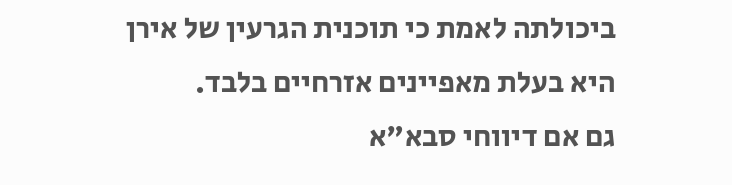ביכולתה לאמת כי תוכנית הגרעין של אירן היא בעלת מאפיינים אזרחיים בלבד.
גם אם דיווחי סבא"א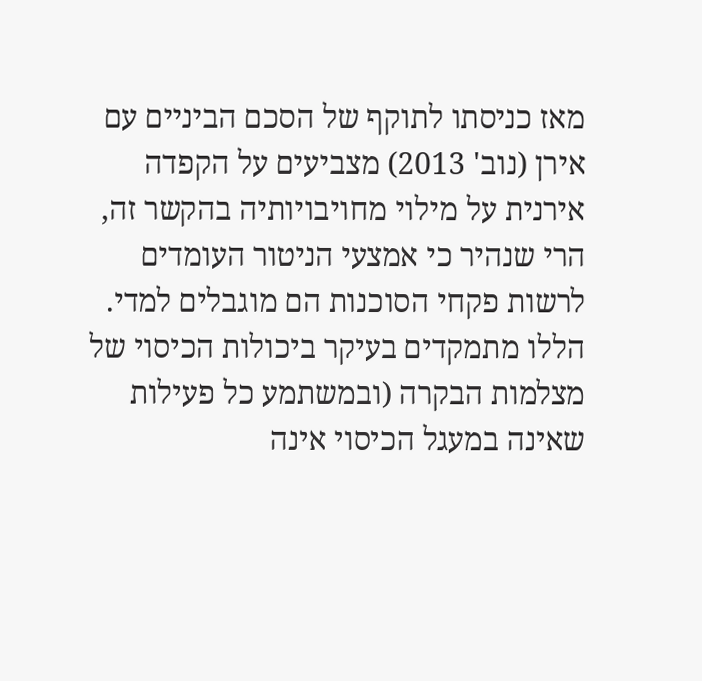מאז כניסתו לתוקף של הסכם הביניים עם אירן (נוב' 2013) מצביעים על הקפדה אירנית על מילוי מחויבויותיה בהקשר זה, הרי שנהיר כי אמצעי הניטור העומדים לרשות פקחי הסוכנות הם מוגבלים למדי. הללו מתמקדים בעיקר ביכולות הכיסוי של מצלמות הבקרה (ובמשתמע כל פעילות שאינה במעגל הכיסוי אינה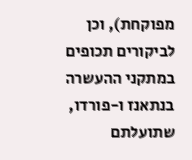מפוקחת), וכן לביקורים תכופים במתקני ההעשרה בנתאנז ו-פורדו, שתועלתם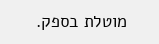מוטלת בספק.